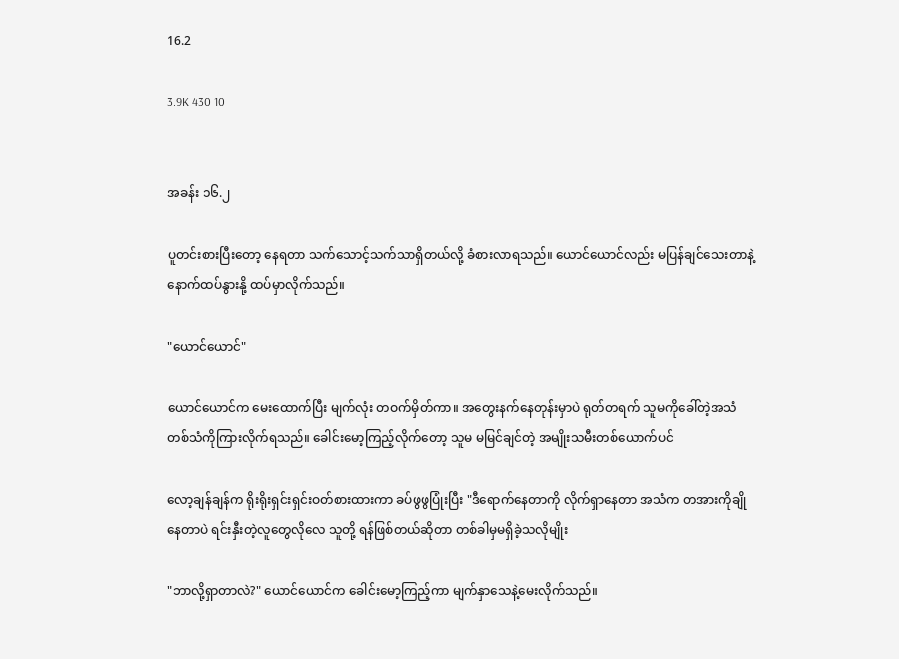16.2

3.9K 430 10


အခန်း ၁၆.၂

ပူတင်းစားပြီးတော့ နေရတာ သက်သောင့်သက်သာရှိတယ်လို့ ခံစားလာရသည်။ ယောင်ယောင်လည်း မပြန်ချင်သေးတာနဲ့ နောက်ထပ်နွားနို့ ထပ်မှာလိုက်သည်။

"ယောင်ယောင်"

ယောင်ယောင်က မေးထောက်ပြီး မျက်လုံး တဝက်မှိတ်ကာ။ အတွေးနက်နေတုန်းမှာပဲ ရုတ်တရက် သူမကိုခေါ်တဲ့အသံတစ်သံကိုကြားလိုက်ရသည်။ ခေါင်းမော့ကြည့်လိုက်တော့ သူမ မမြင်ချင်တဲ့ အမျိုးသမီးတစ်ယောက်ပင်

လော့ချန်ချန်က ရိုးရိုးရှင်းရှင်းဝတ်စားထားကာ ခပ်ဖွဖွပြုံးပြီး "ဒီရောက်နေတာကို လိုက်ရှာနေတာ အသံက တအားကိုချိုနေတာပဲ ရင်းနှီးတဲ့လူတွေလိုလေ သူတို့ ရန်ဖြစ်တယ်ဆိုတာ တစ်ခါမှမရှိခဲ့သလိုမျိုး

"ဘာလို့ရှာတာလဲ?" ယောင်ယောင်က ခေါင်းမော့ကြည့်ကာ မျက်နှာသေနဲ့မေးလိုက်သည်။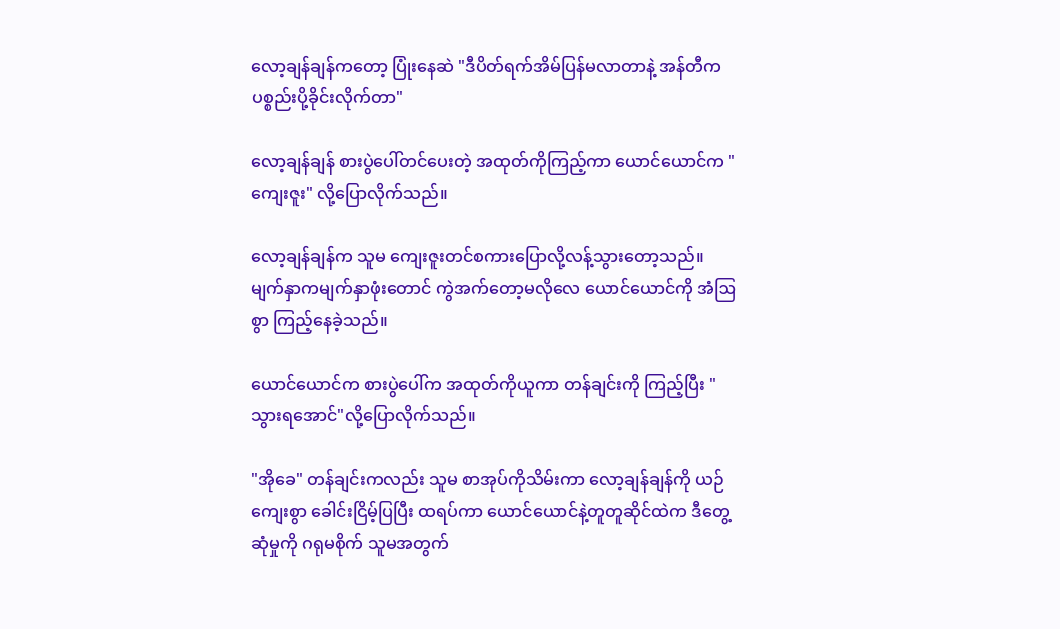လော့ချန်ချန်ကတော့ ပြုံးနေဆဲ "ဒီပိတ်ရက်အိမ်ပြန်မလာတာနဲ့ အန်တီက ပစ္စည်းပို့ခိုင်းလိုက်တာ"

လော့ချန်ချန် စားပွဲပေါ်တင်ပေးတဲ့ အထုတ်ကိုကြည့်ကာ ယောင်ယောင်က "ကျေးဇူး" လို့ပြောလိုက်သည်။

လော့ချန်ချန်က သူမ ကျေးဇူးတင်စကားပြောလို့လန့်သွားတော့သည်။ မျက်နှာကမျက်နှာဖုံးတောင် ကွဲအက်တော့မလိုလေ ယောင်ယောင်ကို အံဩစွာ ကြည့်နေခဲ့သည်။

ယောင်ယောင်က စားပွဲပေါ်က အထုတ်ကိုယူကာ တန်ချင်းကို ကြည့်ပြီး "သွားရအောင်"လို့ပြောလိုက်သည်။

"အိုခေ" တန်ချင်းကလည်း သူမ စာအုပ်ကိုသိမ်းကာ လော့ချန်ချန်ကို ယဉ်ကျေးစွာ ခေါင်းငြိမ့်ပြပြီး ထရပ်ကာ ယောင်ယောင်နဲ့တူတူဆိုင်ထဲက ဒီတွေ့ဆုံမှုကို ဂရုမစိုက် သူမအတွက်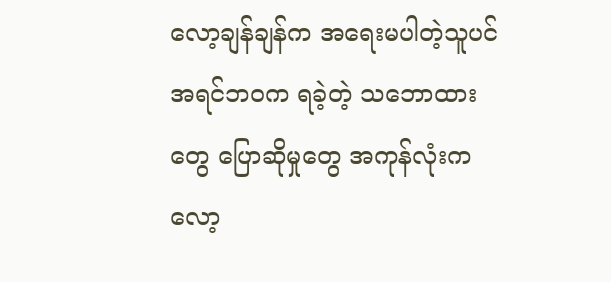လော့ချန်ချန်က အရေးမပါတဲ့သူပင် အရင်ဘဝက ရခဲ့တဲ့ သဘောထားတွေ ပြောဆိုမှုတွေ အကုန်လုံးက လော့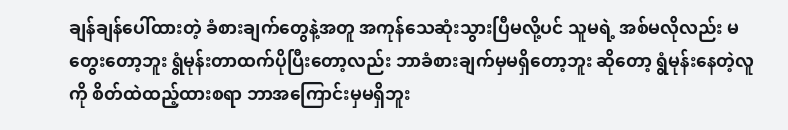ချန်ချန်ပေါ်ထားတဲ့ ခံစားချက်တွေနဲ့အတူ အကုန်သေဆုံးသွားပြီမလို့ပင် သူမရဲ့ အစ်မလိုလည်း မတွေးတော့ဘူး ရွံမုန်းတာထက်ပိုပြီးတော့လည်း ဘာခံစားချက်မှမရှိတော့ဘူး ဆိုတော့ ရွံမုန်းနေတဲ့လူကို စိတ်ထဲထည့်ထားစရာ ဘာအကြောင်းမှမရှိဘူး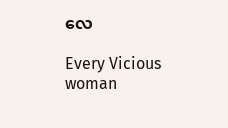လေ

Every Vicious woman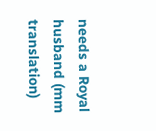needs a Royal husband (mm translation)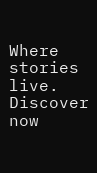Where stories live. Discover now